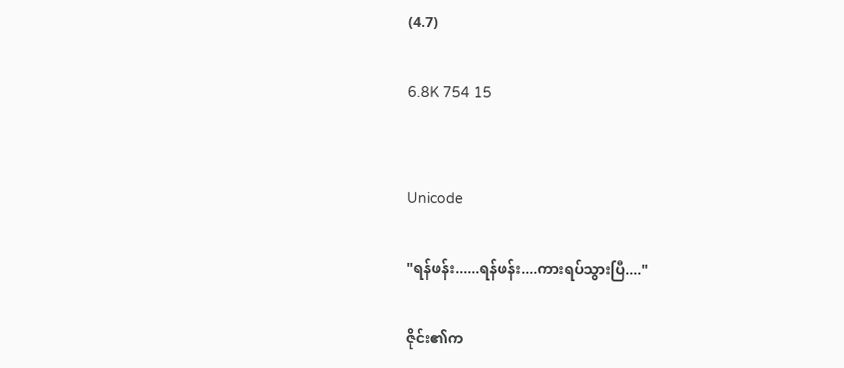(4.7)

6.8K 754 15


Unicode

"ရန်ဖန်း......ရန်ဖန်း....ကားရပ်သွားပြီ...."

ဇိုင်း၏က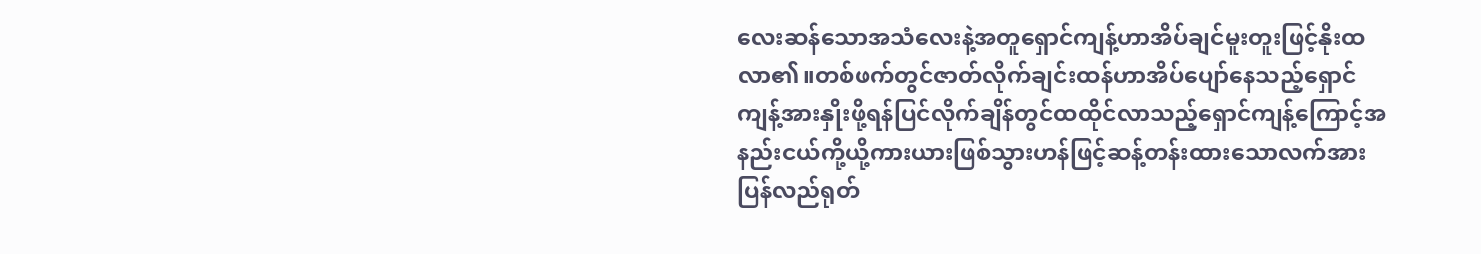လေးဆန်သောအသံလေးနဲ့အတူရှောင်ကျန့်ဟာအိပ်ချင်မူးတူးဖြင့်နိုးထလာ၏။တစ်ဖက်တွင်ဇာတ်လိုက်ချင်းထန်ဟာအိပ်ပျော်နေသည့်ရှောင်ကျန့်အားနှိုးဖို့ရန်ပြင်လိုက်ချိန်တွင်ထထိုင်လာသည့်ရှောင်ကျန့်ကြောင့်အနည်းငယ်ကို့ယို့ကားယားဖြစ်သွားဟန်ဖြင့်ဆန့်တန်းထားသောလက်အားပြန်လည်ရုတ်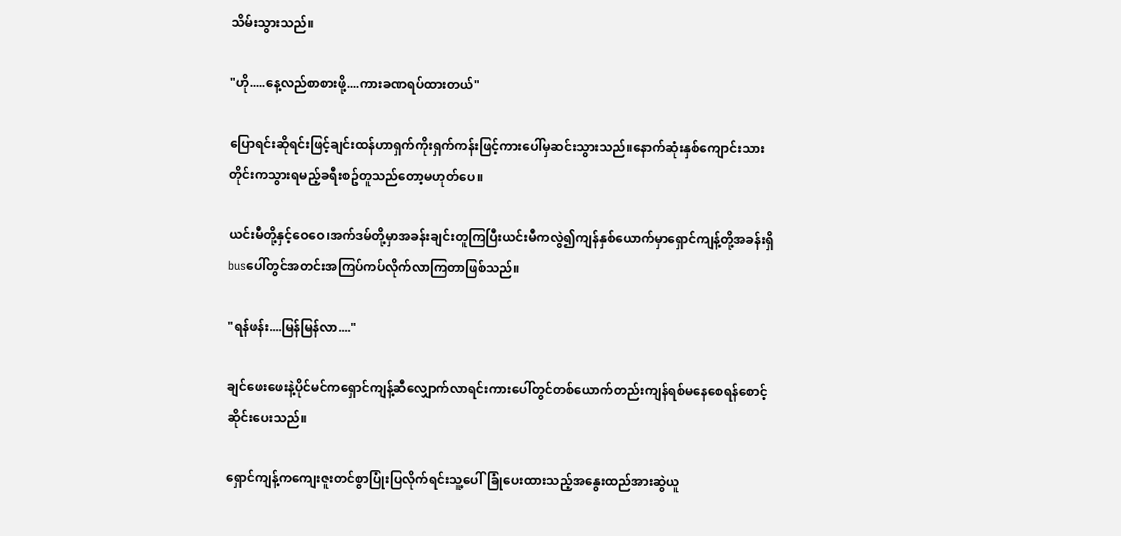သိမ်းသွားသည်။

"ဟို.....နေ့လည်စာစားဖို့....ကားခဏရပ်ထားတယ်"

ပြောရင်းဆိုရင်းဖြင့်ချင်းထန်ဟာရှက်ကိုးရှက်ကန်းဖြင့်ကားပေါ်မှဆင်းသွားသည်။နောက်ဆုံးနှစ်ကျောင်းသားတိုင်းကသွားရမည့်ခရီးစဥ်တူသည်တော့မဟုတ်ပေ။

ယင်းမီတို့နှင့်ဝေဝေ၊အက်ဒမ်တို့မှာအခန်းချင်းတူကြပြီးယင်းမီကလွဲ၍ကျန်နှစ်ယောက်မှာရှောင်ကျန့်တို့အခန်းရှိbusပေါ်တွင်အတင်းအကြပ်ကပ်လိုက်လာကြတာဖြစ်သည်။

"ရန်ဖန်း....မြန်မြန်လာ...."

ချင်ဖေးဖေးနဲ့ပိုင်မင်ကရှောင်ကျန့်ဆီလျှောက်လာရင်းကားပေါ်တွင်တစ်ယောက်တည်းကျန်ရစ်မနေစေရန်စောင့်ဆိုင်းပေးသည်။

ရှောင်ကျန့်ကကျေးဇူးတင်စွာပြုံးပြလိုက်ရင်းသူ့ပေါ်ခြုံပေးထားသည့်အနွေးထည်အားဆွဲယူ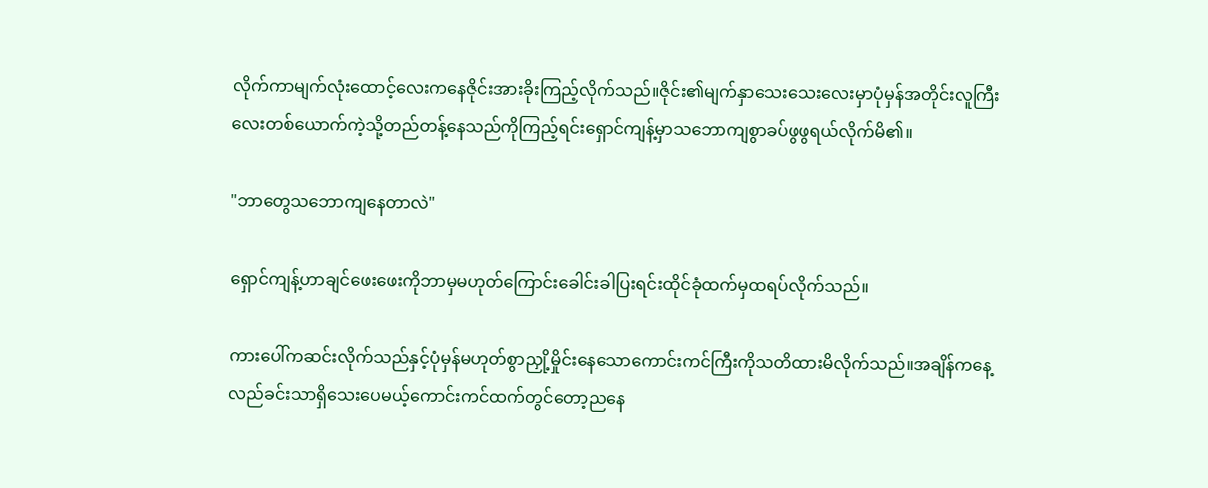လိုက်ကာမျက်လုံးထောင့်လေးကနေဇိုင်းအားခိုးကြည့်လိုက်သည်။ဇိုင်း၏မျက်နှာသေးသေးလေးမှာပုံမှန်အတိုင်းလူကြီးလေးတစ်ယောက်ကဲ့သို့တည်တန့်နေသည်ကိုကြည့်ရင်းရှောင်ကျန့်မှာသဘောကျစွာခပ်ဖွဖွရယ်လိုက်မိ၏။

"ဘာတွေသဘောကျနေတာလဲ"

ရှောင်ကျန့်ဟာချင်ဖေးဖေးကိုဘာမှမဟုတ်ကြောင်းခေါင်းခါပြးရင်းထိုင်ခုံထက်မှထရပ်လိုက်သည်။

ကားပေါ်ကဆင်းလိုက်သည်နှင့်ပုံမှန်မဟုတ်စွာညှို့မှိုင်းနေသောကောင်းကင်ကြီးကိုသတိထားမိလိုက်သည်။အချိန်ကနေ့လည်ခင်းသာရှိသေးပေမယ့်ကောင်းကင်ထက်တွင်တော့ညနေ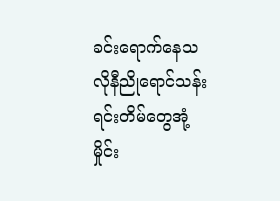ခင်းရောက်နေသလိုနီညိုရောင်သန်းရင်းတိမ်တွေအုံ့မှိုင်း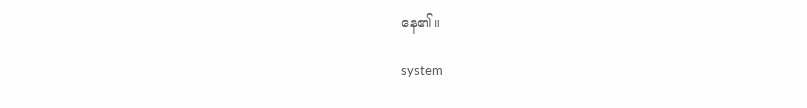နေ၏။

system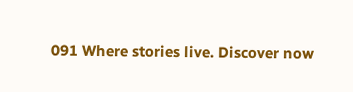091 Where stories live. Discover now